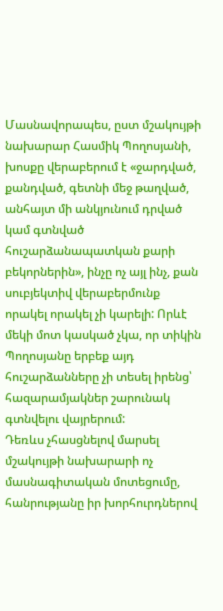Մասնավորապես, ըստ մշակույթի նախարար Հասմիկ Պողոսյանի, խոսքը վերաբերում է «ջարդված, քանդված, գետնի մեջ թաղված, անհայտ մի անկյունում դրված կամ գտնված հուշարձանապատկան քարի բեկորներին», ինչը ոչ այլ ինչ, քան սուբյեկտիվ վերաբերմունք որակել որակել չի կարելի: Որևէ մեկի մոտ կասկած չկա, որ տիկին Պողոսյանը երբեք այդ հուշարձանները չի տեսել իրենց՝ հազարամյակներ շարունակ գտնվելու վայրերում:
Դեռևս չհասցնելով մարսել մշակույթի նախարարի ոչ մասնագիտական մոտեցումը, հանրությանը իր խորհուրդներով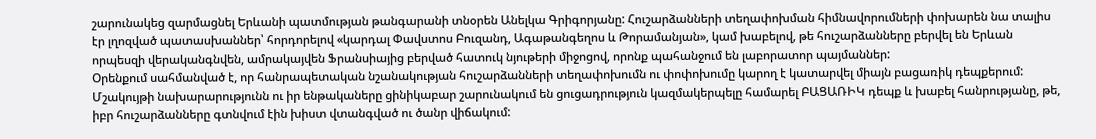շարունակեց զարմացնել Երևանի պատմության թանգարանի տնօրեն Անելկա Գրիգորյանը: Հուշարձանների տեղափոխման հիմնավորումների փոխարեն նա տալիս էր լղոզված պատասխաններ՝ հորդորելով «կարդալ Փավստոս Բուզանդ, Ագաթանգեղոս և Թորամանյան», կամ խաբելով, թե հուշարձանները բերվել են Երևան որպեսզի վերականգնվեն, ամրակայվեն Ֆրանսիայից բերված հատուկ նյութերի միջոցով, որոնք պահանջում են լաբորատոր պայմաններ:
Օրենքում սահմանված է, որ հանրապետական նշանակության հուշարձանների տեղափոխումն ու փոփոխումը կարող է կատարվել միայն բացառիկ դեպքերում: Մշակույթի նախարարությունն ու իր ենթակաները ցինիկաբար շարունակում են ցուցադրություն կազմակերպելը համարել ԲԱՑԱՌԻԿ դեպք և խաբել հանրությանը, թե, իբր հուշարձանները գտնվում էին խիստ վտանգված ու ծանր վիճակում: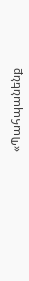«Պահպանենք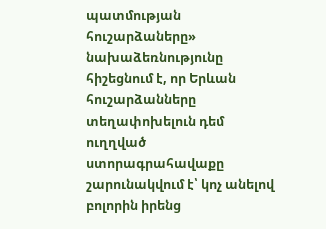պատմության հուշարձաները» նախաձեռնությունը հիշեցնում է, որ Երևան հուշարձանները տեղափոխելուն դեմ ուղղված ստորագրահավաքը շարունակվում է՝ կոչ անելով բոլորին իրենց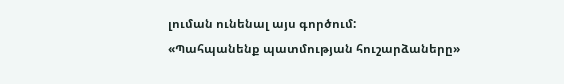լուման ունենալ այս գործում:
«Պահպանենք պատմության հուշարձաները»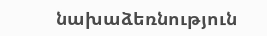նախաձեռնություն